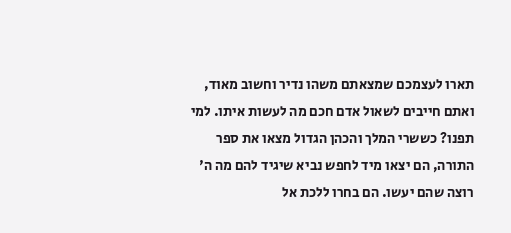תארו לעצמכם שמצאתם משהו נדיר וחשוב מאוד, ואתם חייבים לשאול אדם חכם מה לעשות איתו. למי תפנו? כששרי המלך והכהן הגדול מצאו את ספר התורה, הם יצאו מיד לחפש נביא שיגיד להם מה ה' רוצה שהם יעשו. הם בחרו ללכת אל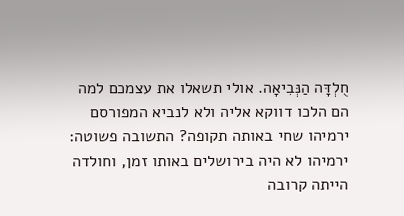חֻלְדָּה הַנְּבִיאָה. אולי תשאלו את עצמכם למה הם הלכו דווקא אליה ולא לנביא המפורסם ירמיהו שחי באותה תקופה? התשובה פשוטה: ירמיהו לא היה בירושלים באותו זמן, וחולדה הייתה קרובה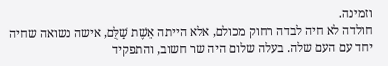וזמינה.
חולדה לא חיה לבדה רחוק מכולם, אלא הייתה אֵשֶׁת שַׁלֻּם, אישה נשואה שחיה יחד עם העם שלה. בעלה שלום היה שר חשוב, והתפקיד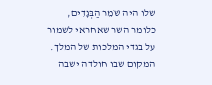שלו היה שֹׁמֵר הַבְּגָדִים, כלומר השר שאחראי לשמור על בגדי המלכות של המלך. המקום שבו חולדה ישבה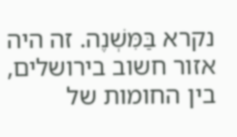נקרא בַּמִּשְׁנֶה. זה היה אזור חשוב בירושלים, בין החומות של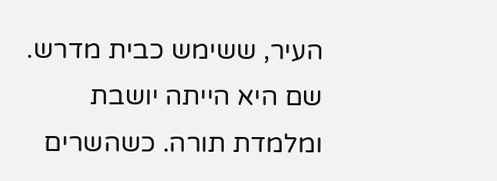העיר, ששימש כבית מדרש. שם היא הייתה יושבת ומלמדת תורה. כשהשרים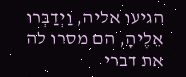הגיעו אליה, וַיְדַבְּרוּ אֵלֶיהָ, הם מסרו לה את דברי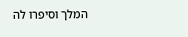המלך וסיפרו לה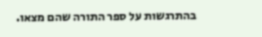בהתרגשות על ספר התורה שהם מצאו.